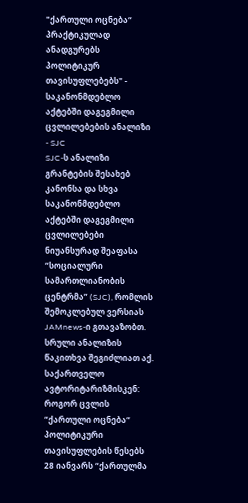"ქართული ოცნება“ პრაქტიკულად ანადგურებს პოლიტიკურ თავისუფლებებს" - საკანონმდებლო აქტებში დაგეგმილი ცვლილებების ანალიზი - SJC
SJC-ს ანალიზი
გრანტების შესახებ კანონსა და სხვა საკანონმდებლო აქტებში დაგეგმილი ცვლილებები ნიუანსურად შეაფასა “სოციალური სამართლიანობის ცენტრმა” (SJC), რომლის შემოკლებულ ვერსიას JAMnews-ი გთავაზობთ.
სრული ანალიზის წაკითხვა შეგიძლიათ აქ.
საქართველო ავტორიტარიზმისკენ: როგორ ცვლის “ქართული ოცნება“ პოლიტიკური თავისუფლების წესებს
28 იანვარს “ქართულმა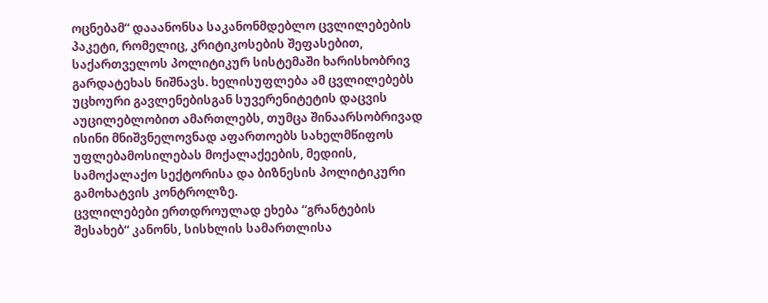ოცნებამ“ დააანონსა საკანონმდებლო ცვლილებების პაკეტი, რომელიც, კრიტიკოსების შეფასებით, საქართველოს პოლიტიკურ სისტემაში ხარისხობრივ გარდატეხას ნიშნავს. ხელისუფლება ამ ცვლილებებს უცხოური გავლენებისგან სუვერენიტეტის დაცვის აუცილებლობით ამართლებს, თუმცა შინაარსობრივად ისინი მნიშვნელოვნად აფართოებს სახელმწიფოს უფლებამოსილებას მოქალაქეების, მედიის, სამოქალაქო სექტორისა და ბიზნესის პოლიტიკური გამოხატვის კონტროლზე.
ცვლილებები ერთდროულად ეხება “გრანტების შესახებ“ კანონს, სისხლის სამართლისა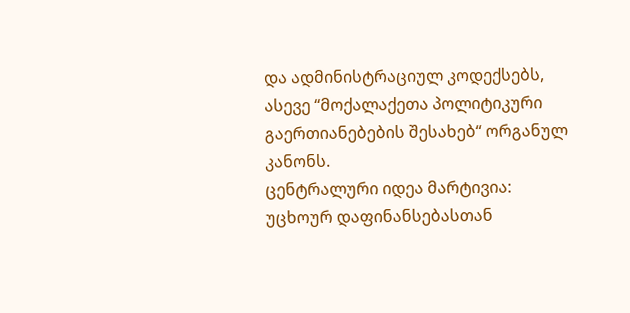და ადმინისტრაციულ კოდექსებს, ასევე “მოქალაქეთა პოლიტიკური გაერთიანებების შესახებ“ ორგანულ კანონს.
ცენტრალური იდეა მარტივია: უცხოურ დაფინანსებასთან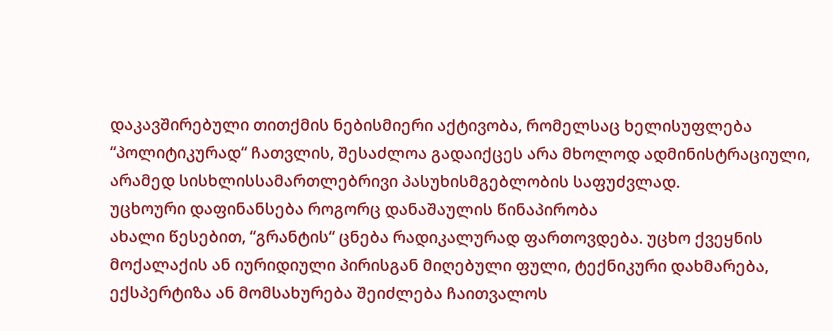დაკავშირებული თითქმის ნებისმიერი აქტივობა, რომელსაც ხელისუფლება “პოლიტიკურად“ ჩათვლის, შესაძლოა გადაიქცეს არა მხოლოდ ადმინისტრაციული, არამედ სისხლისსამართლებრივი პასუხისმგებლობის საფუძვლად.
უცხოური დაფინანსება როგორც დანაშაულის წინაპირობა
ახალი წესებით, “გრანტის“ ცნება რადიკალურად ფართოვდება. უცხო ქვეყნის მოქალაქის ან იურიდიული პირისგან მიღებული ფული, ტექნიკური დახმარება, ექსპერტიზა ან მომსახურება შეიძლება ჩაითვალოს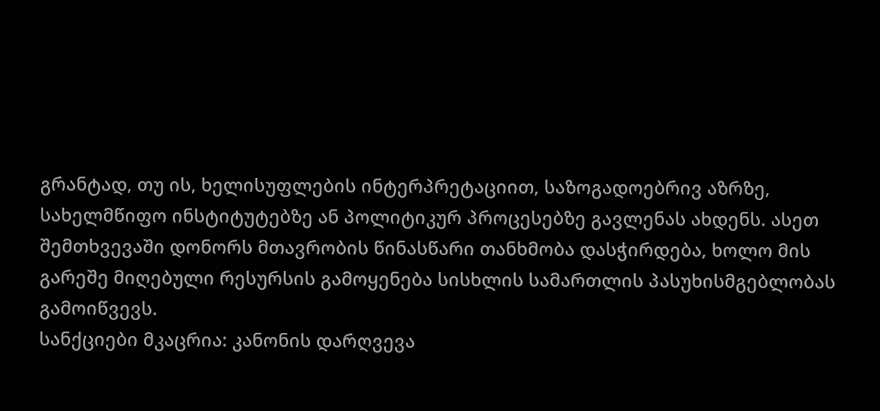გრანტად, თუ ის, ხელისუფლების ინტერპრეტაციით, საზოგადოებრივ აზრზე, სახელმწიფო ინსტიტუტებზე ან პოლიტიკურ პროცესებზე გავლენას ახდენს. ასეთ შემთხვევაში დონორს მთავრობის წინასწარი თანხმობა დასჭირდება, ხოლო მის გარეშე მიღებული რესურსის გამოყენება სისხლის სამართლის პასუხისმგებლობას გამოიწვევს.
სანქციები მკაცრია: კანონის დარღვევა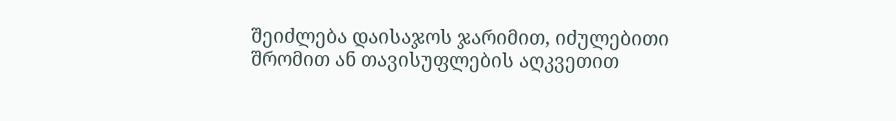შეიძლება დაისაჯოს ჯარიმით, იძულებითი შრომით ან თავისუფლების აღკვეთით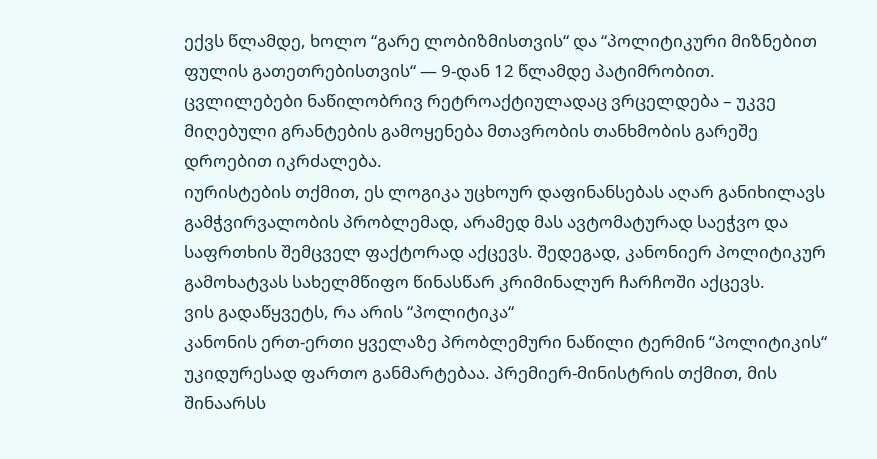ექვს წლამდე, ხოლო “გარე ლობიზმისთვის“ და “პოლიტიკური მიზნებით ფულის გათეთრებისთვის“ — 9-დან 12 წლამდე პატიმრობით. ცვლილებები ნაწილობრივ რეტროაქტიულადაც ვრცელდება – უკვე მიღებული გრანტების გამოყენება მთავრობის თანხმობის გარეშე დროებით იკრძალება.
იურისტების თქმით, ეს ლოგიკა უცხოურ დაფინანსებას აღარ განიხილავს გამჭვირვალობის პრობლემად, არამედ მას ავტომატურად საეჭვო და საფრთხის შემცველ ფაქტორად აქცევს. შედეგად, კანონიერ პოლიტიკურ გამოხატვას სახელმწიფო წინასწარ კრიმინალურ ჩარჩოში აქცევს.
ვის გადაწყვეტს, რა არის “პოლიტიკა“
კანონის ერთ-ერთი ყველაზე პრობლემური ნაწილი ტერმინ “პოლიტიკის“ უკიდურესად ფართო განმარტებაა. პრემიერ-მინისტრის თქმით, მის შინაარსს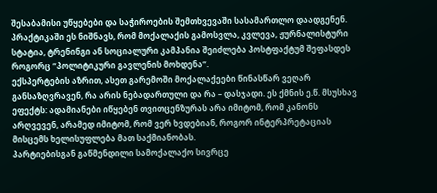შესაბამისი უწყებები და საჭიროების შემთხვევაში სასამართლო დაადგენენ. პრაქტიკაში ეს ნიშნავს, რომ მოქალაქის გამოსვლა, კვლევა, ჟურნალისტური სტატია, ტრენინგი ან სოციალური კამპანია შეიძლება პოსტფაქტუმ შეფასდეს როგორც “პოლიტიკური გავლენის მოხდენა“.
ექსპერტების აზრით, ასეთ გარემოში მოქალაქეები წინასწარ ვეღარ განსაზღვრავენ, რა არის ნებადართული და რა – დასჯადი. ეს ქმნის ე.წ. მსუსხავ ეფექტს: ადამიანები იწყებენ თვითცენზურას არა იმიტომ, რომ კანონს არღვევენ, არამედ იმიტომ, რომ ვერ ხვდებიან, როგორ ინტერპრეტაციას მისცემს ხელისუფლება მათ საქმიანობას.
პარტიებისგან გაწმენდილი სამოქალაქო სივრცე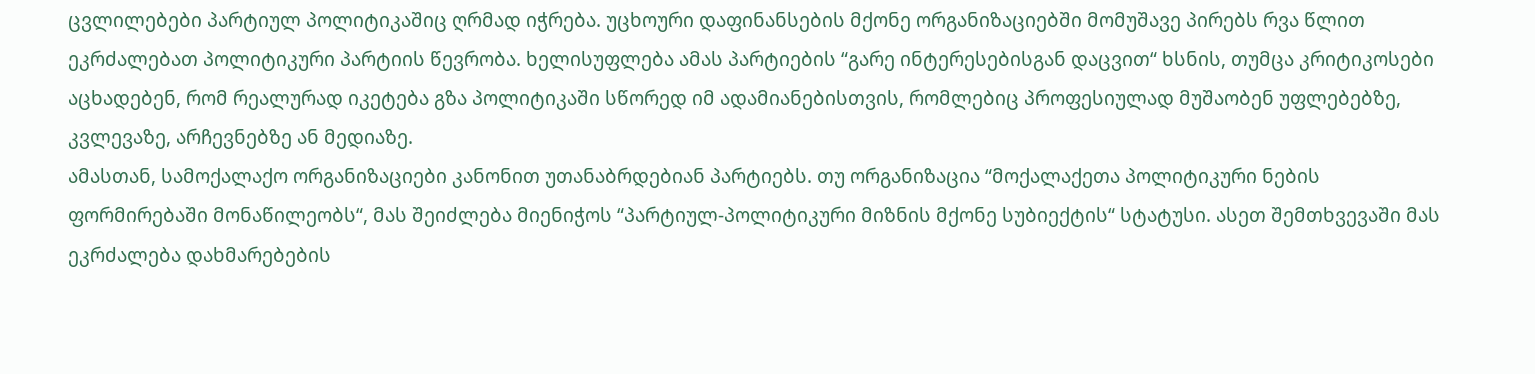ცვლილებები პარტიულ პოლიტიკაშიც ღრმად იჭრება. უცხოური დაფინანსების მქონე ორგანიზაციებში მომუშავე პირებს რვა წლით ეკრძალებათ პოლიტიკური პარტიის წევრობა. ხელისუფლება ამას პარტიების “გარე ინტერესებისგან დაცვით“ ხსნის, თუმცა კრიტიკოსები აცხადებენ, რომ რეალურად იკეტება გზა პოლიტიკაში სწორედ იმ ადამიანებისთვის, რომლებიც პროფესიულად მუშაობენ უფლებებზე, კვლევაზე, არჩევნებზე ან მედიაზე.
ამასთან, სამოქალაქო ორგანიზაციები კანონით უთანაბრდებიან პარტიებს. თუ ორგანიზაცია “მოქალაქეთა პოლიტიკური ნების ფორმირებაში მონაწილეობს“, მას შეიძლება მიენიჭოს “პარტიულ-პოლიტიკური მიზნის მქონე სუბიექტის“ სტატუსი. ასეთ შემთხვევაში მას ეკრძალება დახმარებების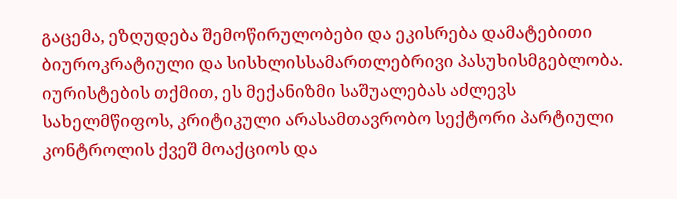გაცემა, ეზღუდება შემოწირულობები და ეკისრება დამატებითი ბიუროკრატიული და სისხლისსამართლებრივი პასუხისმგებლობა.
იურისტების თქმით, ეს მექანიზმი საშუალებას აძლევს სახელმწიფოს, კრიტიკული არასამთავრობო სექტორი პარტიული კონტროლის ქვეშ მოაქციოს და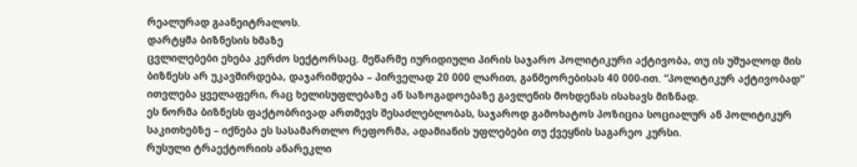რეალურად გაანეიტრალოს.
დარტყმა ბიზნესის ხმაზე
ცვლილებები ეხება კერძო სექტორსაც. მეწარმე იურიდიული პირის საჯარო პოლიტიკური აქტივობა, თუ ის უშუალოდ მის ბიზნესს არ უკავშირდება, დაჯარიმდება – პირველად 20 000 ლარით, განმეორებისას 40 000-ით. “პოლიტიკურ აქტივობად“ ითვლება ყველაფერი, რაც ხელისუფლებაზე ან საზოგადოებაზე გავლენის მოხდენას ისახავს მიზნად.
ეს ნორმა ბიზნესს ფაქტობრივად ართმევს შესაძლებლობას, საჯაროდ გამოხატოს პოზიცია სოციალურ ან პოლიტიკურ საკითხებზე – იქნება ეს სასამართლო რეფორმა, ადამიანის უფლებები თუ ქვეყნის საგარეო კურსი.
რუსული ტრაექტორიის ანარეკლი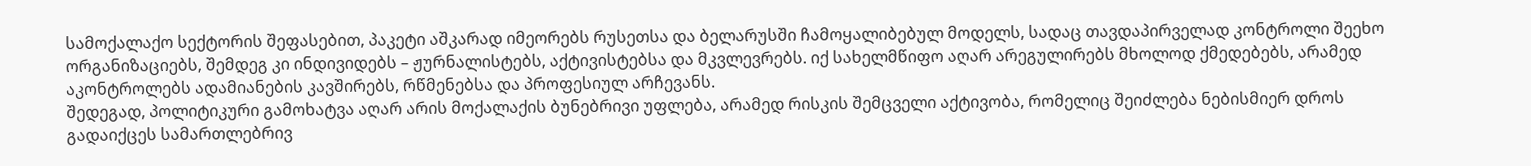სამოქალაქო სექტორის შეფასებით, პაკეტი აშკარად იმეორებს რუსეთსა და ბელარუსში ჩამოყალიბებულ მოდელს, სადაც თავდაპირველად კონტროლი შეეხო ორგანიზაციებს, შემდეგ კი ინდივიდებს – ჟურნალისტებს, აქტივისტებსა და მკვლევრებს. იქ სახელმწიფო აღარ არეგულირებს მხოლოდ ქმედებებს, არამედ აკონტროლებს ადამიანების კავშირებს, რწმენებსა და პროფესიულ არჩევანს.
შედეგად, პოლიტიკური გამოხატვა აღარ არის მოქალაქის ბუნებრივი უფლება, არამედ რისკის შემცველი აქტივობა, რომელიც შეიძლება ნებისმიერ დროს გადაიქცეს სამართლებრივ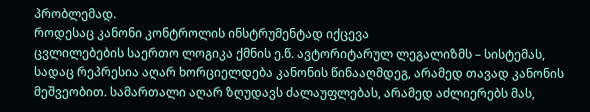პრობლემად.
როდესაც კანონი კონტროლის ინსტრუმენტად იქცევა
ცვლილებების საერთო ლოგიკა ქმნის ე.წ. ავტორიტარულ ლეგალიზმს – სისტემას, სადაც რეპრესია აღარ ხორციელდება კანონის წინააღმდეგ, არამედ თავად კანონის მეშვეობით. სამართალი აღარ ზღუდავს ძალაუფლებას, არამედ აძლიერებს მას,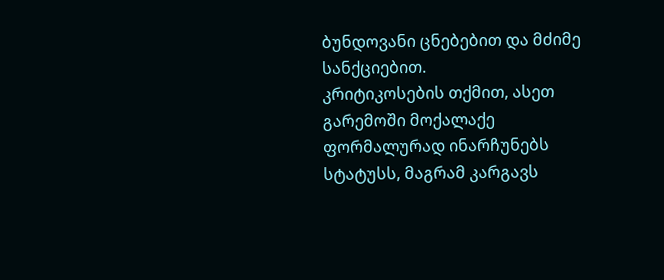ბუნდოვანი ცნებებით და მძიმე სანქციებით.
კრიტიკოსების თქმით, ასეთ გარემოში მოქალაქე ფორმალურად ინარჩუნებს სტატუსს, მაგრამ კარგავს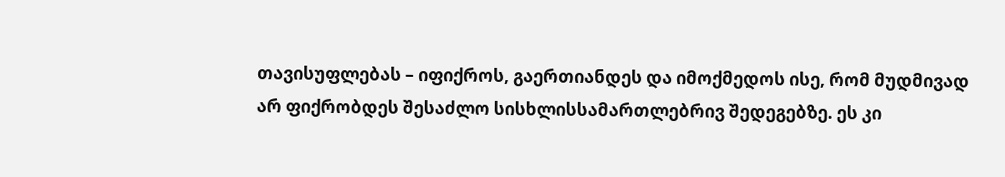თავისუფლებას – იფიქროს, გაერთიანდეს და იმოქმედოს ისე, რომ მუდმივად არ ფიქრობდეს შესაძლო სისხლისსამართლებრივ შედეგებზე. ეს კი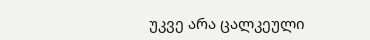უკვე არა ცალკეული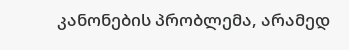კანონების პრობლემა, არამედ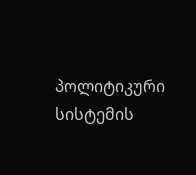პოლიტიკური სისტემის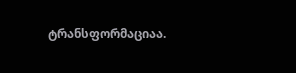ტრანსფორმაციაა.